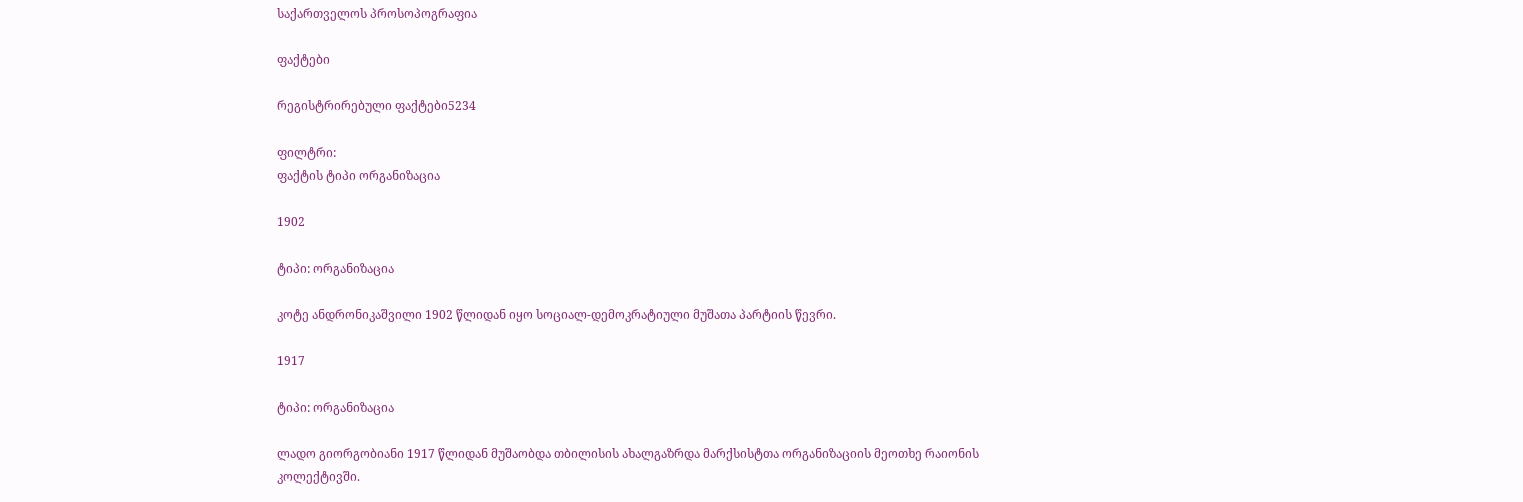საქართველოს პროსოპოგრაფია

ფაქტები

რეგისტრირებული ფაქტები5234

ფილტრი:
ფაქტის ტიპი ორგანიზაცია

1902

ტიპი: ორგანიზაცია

კოტე ანდრონიკაშვილი 1902 წლიდან იყო სოციალ-დემოკრატიული მუშათა პარტიის წევრი.

1917

ტიპი: ორგანიზაცია

ლადო გიორგობიანი 1917 წლიდან მუშაობდა თბილისის ახალგაზრდა მარქსისტთა ორგანიზაციის მეოთხე რაიონის კოლექტივში.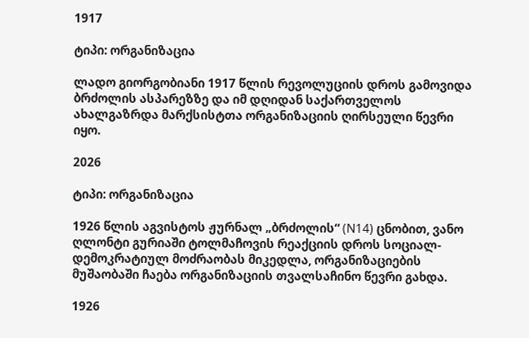1917

ტიპი: ორგანიზაცია

ლადო გიორგობიანი 1917 წლის რევოლუციის დროს გამოვიდა ბრძოლის ასპარეზზე და იმ დღიდან საქართველოს ახალგაზრდა მარქსისტთა ორგანიზაციის ღირსეული წევრი იყო.

2026

ტიპი: ორგანიზაცია

1926 წლის აგვისტოს ჟურნალ „ბრძოლის“ (N14) ცნობით, ვანო ღლონტი გურიაში ტოლმაჩოვის რეაქციის დროს სოციალ-დემოკრატიულ მოძრაობას მიკედლა, ორგანიზაციების მუშაობაში ჩაება ორგანიზაციის თვალსაჩინო წევრი გახდა.

1926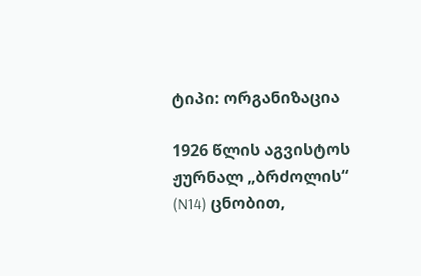ტიპი: ორგანიზაცია

1926 წლის აგვისტოს ჟურნალ „ბრძოლის“ (N14) ცნობით,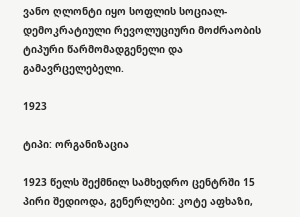ვანო ღლონტი იყო სოფლის სოციალ-დემოკრატიული რევოლუციური მოძრაობის ტიპური წარმომადგენელი და გამავრცელებელი.

1923

ტიპი: ორგანიზაცია

1923 წელს შექმნილ სამხედრო ცენტრში 15 პირი შედიოდა, გენერლები: კოტე აფხაზი,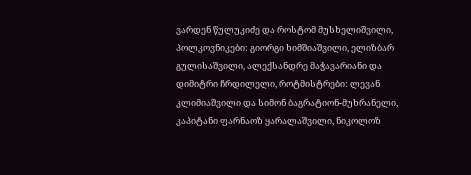ვარდენ წულუკიძე და როსტომ მუსხელიშვილი, პოლკოვნიკები: გიორგი ხიმშიაშვილი, ელიზბარ გულისაშვილი, ალექსანდრე მაჭავარიანი და დიმიტრი ჩრდილელი, როტმისტრები: ლევან კლიმიაშვილი და სიმონ ბაგრატიონ-მუხრანელი, კაპიტანი ფარნაოზ ყარალაშვილი, ნიკოლოზ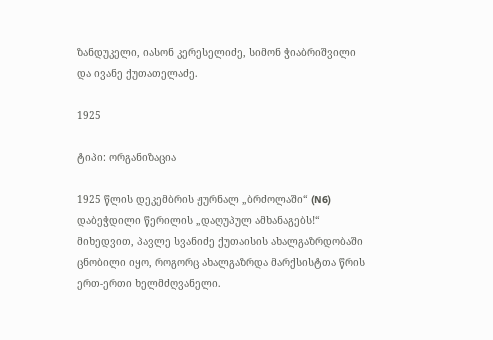ზანდუკელი, იასონ კერესელიძე, სიმონ ჭიაბრიშვილი და ივანე ქუთათელაძე.

1925

ტიპი: ორგანიზაცია

1925 წლის დეკემბრის ჟურნალ „ბრძოლაში“ (N6) დაბეჭდილი წერილის „დაღუპულ ამხანაგებს!“ მიხედვით, პავლე სვანიძე ქუთაისის ახალგაზრდობაში ცნობილი იყო, როგორც ახალგაზრდა მარქსისტთა წრის ერთ-ერთი ხელმძღვანელი.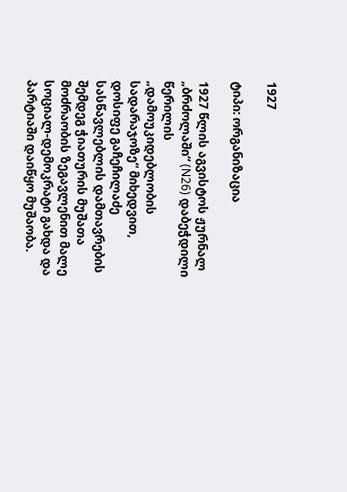1927

ტიპი: ორგანიზაცია

1927 წლის აგვისტოს ჟურნალ „ბრძოლაში“ (N26) დაბეჭდილი წერილის „დამოუკიდებლობის სადარაჯოზე“ მიხედვით, დოსიფე გაჩეჩილაძე სასწავლებლის დამთავრების შემდეგ ჭიათურის მუშათა მოძრაობის ზეგავლენით მალე სოციალ-დემოკრატი გახდა და პარტიაში დაიწყო მუშაობა.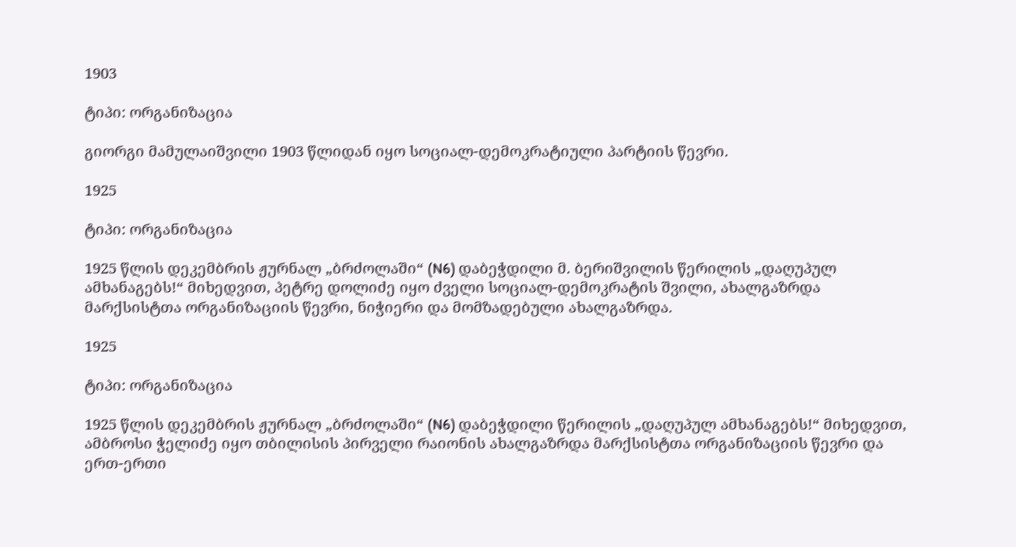1903

ტიპი: ორგანიზაცია

გიორგი მამულაიშვილი 1903 წლიდან იყო სოციალ-დემოკრატიული პარტიის წევრი.

1925

ტიპი: ორგანიზაცია

1925 წლის დეკემბრის ჟურნალ „ბრძოლაში“ (N6) დაბეჭდილი მ. ბერიშვილის წერილის „დაღუპულ ამხანაგებს!“ მიხედვით, პეტრე დოლიძე იყო ძველი სოციალ-დემოკრატის შვილი, ახალგაზრდა მარქსისტთა ორგანიზაციის წევრი, ნიჭიერი და მომზადებული ახალგაზრდა.

1925

ტიპი: ორგანიზაცია

1925 წლის დეკემბრის ჟურნალ „ბრძოლაში“ (N6) დაბეჭდილი წერილის „დაღუპულ ამხანაგებს!“ მიხედვით, ამბროსი ჭელიძე იყო თბილისის პირველი რაიონის ახალგაზრდა მარქსისტთა ორგანიზაციის წევრი და ერთ-ერთი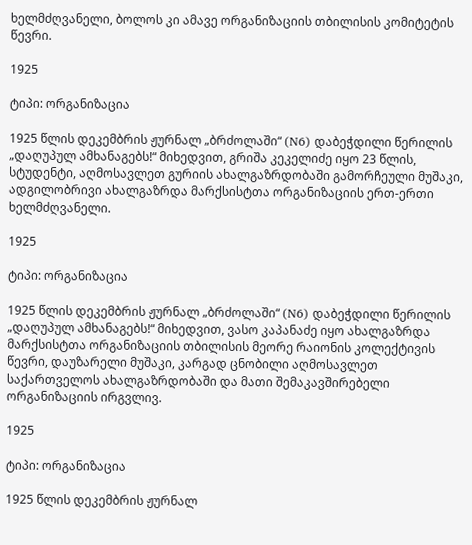ხელმძღვანელი, ბოლოს კი ამავე ორგანიზაციის თბილისის კომიტეტის წევრი.

1925

ტიპი: ორგანიზაცია

1925 წლის დეკემბრის ჟურნალ „ბრძოლაში“ (N6) დაბეჭდილი წერილის „დაღუპულ ამხანაგებს!“ მიხედვით, გრიშა კეკელიძე იყო 23 წლის, სტუდენტი, აღმოსავლეთ გურიის ახალგაზრდობაში გამორჩეული მუშაკი, ადგილობრივი ახალგაზრდა მარქსისტთა ორგანიზაციის ერთ-ერთი ხელმძღვანელი.

1925

ტიპი: ორგანიზაცია

1925 წლის დეკემბრის ჟურნალ „ბრძოლაში“ (N6) დაბეჭდილი წერილის „დაღუპულ ამხანაგებს!“ მიხედვით, ვასო კაპანაძე იყო ახალგაზრდა მარქსისტთა ორგანიზაციის თბილისის მეორე რაიონის კოლექტივის წევრი, დაუზარელი მუშაკი, კარგად ცნობილი აღმოსავლეთ საქართველოს ახალგაზრდობაში და მათი შემაკავშირებელი ორგანიზაციის ირგვლივ.

1925

ტიპი: ორგანიზაცია

1925 წლის დეკემბრის ჟურნალ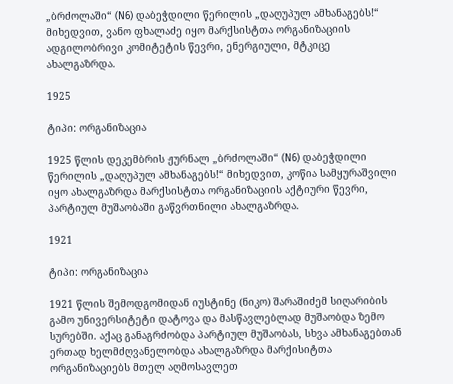„ბრძოლაში“ (N6) დაბეჭდილი წერილის „დაღუპულ ამხანაგებს!“ მიხედვით, ვანო ფხალაძე იყო მარქსისტთა ორგანიზაციის ადგილობრივი კომიტეტის წევრი, ენერგიული, მტკიცე ახალგაზრდა.

1925

ტიპი: ორგანიზაცია

1925 წლის დეკემბრის ჟურნალ „ბრძოლაში“ (N6) დაბეჭდილი წერილის „დაღუპულ ამხანაგებს!“ მიხედვით, კოწია სამყურაშვილი იყო ახალგაზრდა მარქსისტთა ორგანიზაციის აქტიური წევრი, პარტიულ მუშაობაში გაწვრთნილი ახალგაზრდა.

1921

ტიპი: ორგანიზაცია

1921 წლის შემოდგომიდან იუსტინე (ნიკო) შარაშიძემ სიღარიბის გამო უნივერსიტეტი დატოვა და მასწავლებლად მუშაობდა ზემო სურებში. აქაც განაგრძობდა პარტიულ მუშაობას, სხვა ამხანაგებთან ერთად ხელმძღვანელობდა ახალგაზრდა მარქისიტთა ორგანიზაციებს მთელ აღმოსავლეთ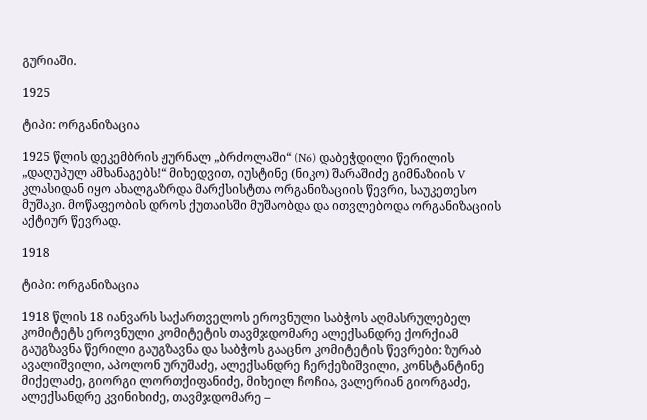გურიაში.

1925

ტიპი: ორგანიზაცია

1925 წლის დეკემბრის ჟურნალ „ბრძოლაში“ (N6) დაბეჭდილი წერილის „დაღუპულ ამხანაგებს!“ მიხედვით, იუსტინე (ნიკო) შარაშიძე გიმნაზიის V კლასიდან იყო ახალგაზრდა მარქსისტთა ორგანიზაციის წევრი, საუკეთესო მუშაკი. მოწაფეობის დროს ქუთაისში მუშაობდა და ითვლებოდა ორგანიზაციის აქტიურ წევრად.

1918

ტიპი: ორგანიზაცია

1918 წლის 18 იანვარს საქართველოს ეროვნული საბჭოს აღმასრულებელ კომიტეტს ეროვნული კომიტეტის თავმჯდომარე ალექსანდრე ქორქიამ გაუგზავნა წერილი გაუგზავნა და საბჭოს გააცნო კომიტეტის წევრები: ზურაბ ავალიშვილი, აპოლონ ურუშაძე, ალექსანდრე ჩერქეზიშვილი, კონსტანტინე მიქელაძე, გიორგი ლორთქიფანიძე, მიხეილ ჩოჩია, ვალერიან გიორგაძე, ალექსანდრე კვინიხიძე, თავმჯდომარე –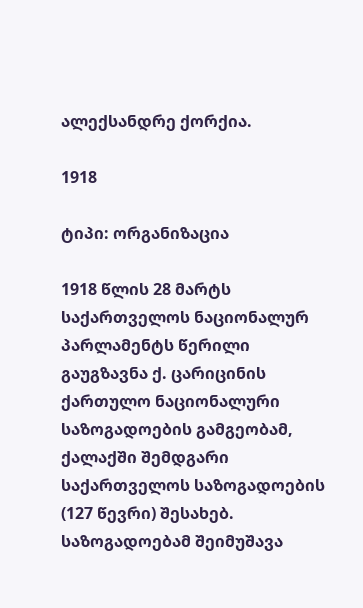ალექსანდრე ქორქია.

1918

ტიპი: ორგანიზაცია

1918 წლის 28 მარტს საქართველოს ნაციონალურ პარლამენტს წერილი გაუგზავნა ქ. ცარიცინის ქართულო ნაციონალური საზოგადოების გამგეობამ, ქალაქში შემდგარი საქართველოს საზოგადოების (127 წევრი) შესახებ. საზოგადოებამ შეიმუშავა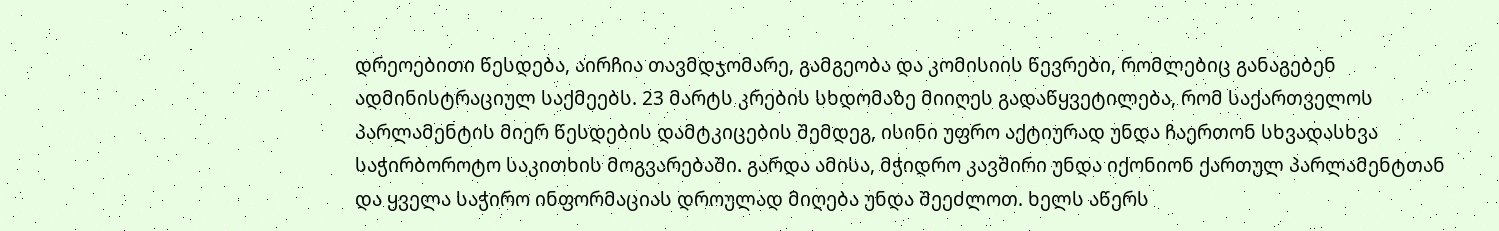დრეოებითი წესდება, აირჩია თავმდჯომარე, გამგეობა და კომისიის წევრები, რომლებიც განაგებენ ადმინისტრაციულ საქმეებს. 23 მარტს კრების სხდომაზე მიიღეს გადაწყვეტილება, რომ საქართველოს პარლამენტის მიერ წესდების დამტკიცების შემდეგ, ისინი უფრო აქტიურად უნდა ჩაერთონ სხვადასხვა საჭირბოროტო საკითხის მოგვარებაში. გარდა ამისა, მჭიდრო კავშირი უნდა იქონიონ ქართულ პარლამენტთან და ყველა საჭირო ინფორმაციას დროულად მიღება უნდა შეეძლოთ. ხელს აწერს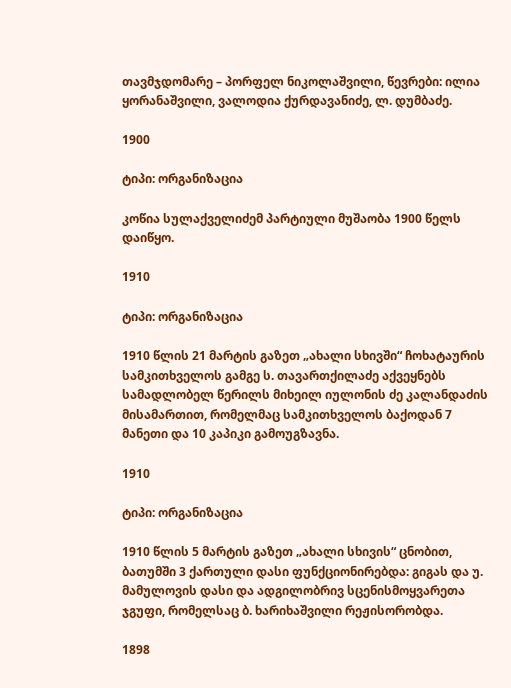თავმჯდომარე – პორფელ ნიკოლაშვილი, წევრები: ილია ყორანაშვილი, ვალოდია ქურდავანიძე, ლ. დუმბაძე.

1900

ტიპი: ორგანიზაცია

კოწია სულაქველიძემ პარტიული მუშაობა 1900 წელს დაიწყო.

1910

ტიპი: ორგანიზაცია

1910 წლის 21 მარტის გაზეთ „ახალი სხივში“ ჩოხატაურის სამკითხველოს გამგე ს. თავართქილაძე აქვეყნებს სამადლობელ წერილს მიხეილ იულონის ძე კალანდაძის მისამართით, რომელმაც სამკითხველოს ბაქოდან 7 მანეთი და 10 კაპიკი გამოუგზავნა.

1910

ტიპი: ორგანიზაცია

1910 წლის 5 მარტის გაზეთ „ახალი სხივის“ ცნობით, ბათუმში 3 ქართული დასი ფუნქციონირებდა: გიგას და უ. მამულოვის დასი და ადგილობრივ სცენისმოყვარეთა ჯგუფი, რომელსაც ბ. ხარიხაშვილი რეჟისორობდა.

1898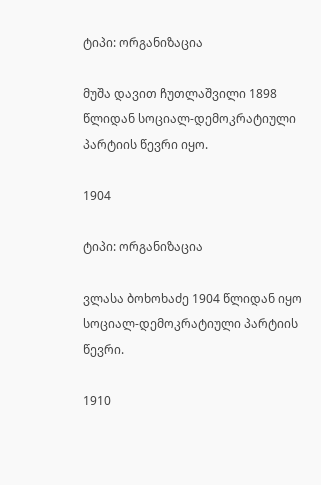ტიპი: ორგანიზაცია

მუშა დავით ჩუთლაშვილი 1898 წლიდან სოციალ-დემოკრატიული პარტიის წევრი იყო.

1904

ტიპი: ორგანიზაცია

ვლასა ბოხოხაძე 1904 წლიდან იყო სოციალ-დემოკრატიული პარტიის წევრი.

1910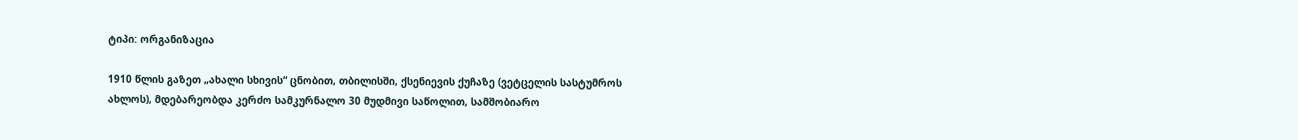ტიპი: ორგანიზაცია

1910 წლის გაზეთ „ახალი სხივის“ ცნობით, თბილისში, ქსენიევის ქუჩაზე (ვეტცელის სასტუმროს ახლოს), მდებარეობდა კერძო სამკურნალო 30 მუდმივი საწოლით, სამშობიარო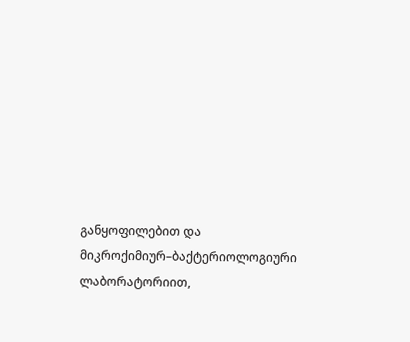განყოფილებით და მიკროქიმიურ–ბაქტერიოლოგიური ლაბორატორიით,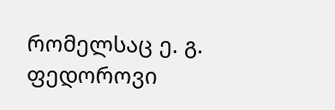რომელსაც ე. გ. ფედოროვი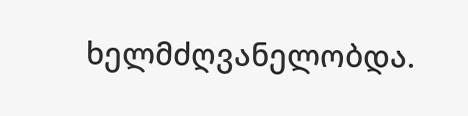ხელმძღვანელობდა.